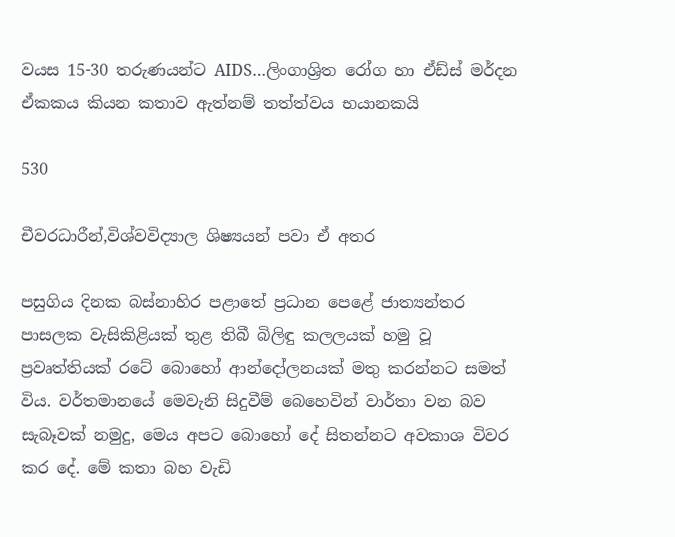වයස 15-30 තරුණයන්ට AIDS…ලිංගාශ්‍රිත රෝග හා ඒඩ්ස් මර්දන ඒකකය කියන කතාව ඇත්නම් තත්ත්වය භයානකයි

530

චීවරධාරීන්,විශ්වවිද්‍යාල ශිෂ්‍යයන් පවා ඒ අතර

පසුගිය දිනක බස්නාහිර පළාතේ ප්‍රධාන පෙළේ ජාත්‍යන්තර පාසලක වැසිකිළියක් තුළ තිබී බිලිඳු කලලයක් හමු වූ ප්‍රවෘත්තියක් රටේ බොහෝ ආන්දෝලනයක් මතු කරන්නට සමත් විය. වර්තමානයේ මෙවැනි සිදුවීම් බෙහෙවින් වාර්තා වන බව සැබෑවක් නමුදු, මෙය අපට බොහෝ දේ සිතන්නට අවකාශ විවර කර දේ. මේ කතා බහ වැඩි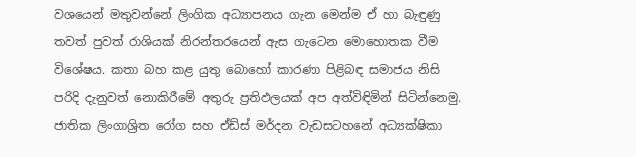වශයෙන් මතුවන්නේ ලිංගික අධ්‍යාපනය ගැන මෙන්ම ඒ හා බැඳුණු තවත් පුවත් රාශියක් නිරන්තරයෙන් ඇස ගැටෙන මොහොතක වීම විශේෂය. කතා බහ කළ යුතු බොහෝ කාරණා පිළිබඳ සමාජය නිසි පරිදි දැනුවත් නොකිරීමේ අතුරු ප්‍රතිඵලයක් අප අත්විඳිමින් සිටින්නෙමු. ජාතික ලිංගාශ්‍රිත රෝග සහ ඒඩ්ස් මර්දන වැඩසටහනේ අධ්‍යක්ෂිකා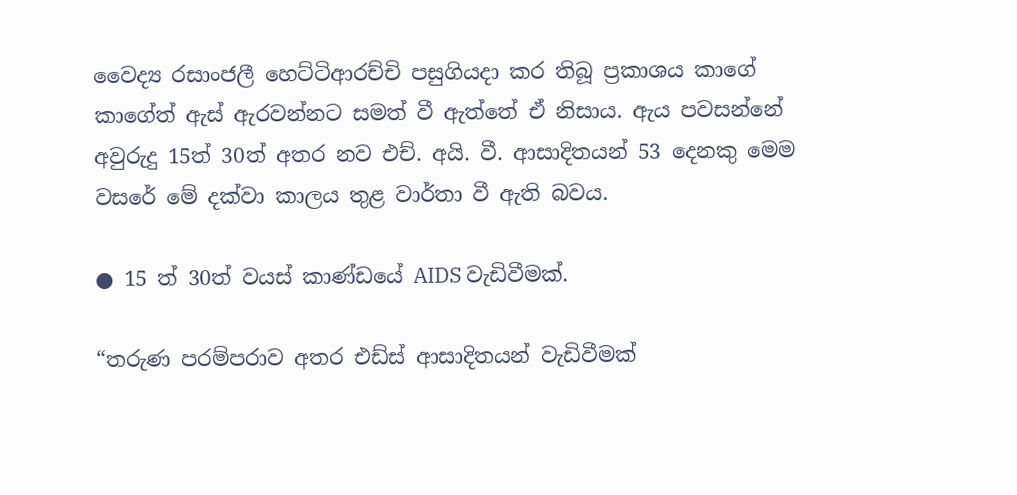වෛද්‍ය රසාංජලී හෙට්ටිආරච්චි පසුගියදා කර තිබූ ප්‍රකාශය කාගේ කාගේත් ඇස් ඇරවන්නට සමත් වී ඇත්තේ ඒ නිසාය. ඇය පවසන්නේ අවුරුදු 15ත් 30ත් අතර නව එච්. අයි. වී. ආසාදිතයන් 53 දෙනකු මෙම වසරේ මේ දක්වා කාලය තුළ වාර්තා වී ඇති බවය.

● 15 ත් 30ත් වයස් කාණ්ඩයේ AIDS වැඩිවීමක්.

“තරුණ පරම්පරාව අතර එඩ්ස් ආසාදිතයන් වැඩිවීමක්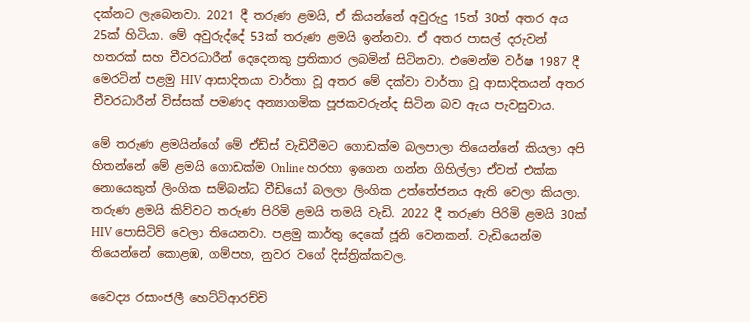දක්නට ලැබෙනවා. 2021 දී තරුණ ළමයි, ඒ කියන්නේ අවුරුදු 15ත් 30ත් අතර අය 25ක් හිටියා. මේ අවුරුද්දේ 53ක් තරුණ ළමයි ඉන්නවා. ඒ අතර පාසල් දරුවන් හතරක් සහ චීවරධාරීන් දෙදෙනකු ප්‍රතිකාර ලබමින් සිටිනවා. එමෙන්ම වර්ෂ 1987 දී මෙරටින් පළමු HIV ආසාදිතයා වාර්තා වූ අතර මේ දක්වා වාර්තා වූ ආසාදිතයන් අතර චීවරධාරීන් විස්සක් පමණද අන්‍යාගමික පූජකවරුන්ද සිටින බව ඇය පැවසුවාය.

මේ තරුණ ළමයින්ගේ මේ ඒඩ්ස් වැඩිවීමට ගොඩක්ම බලපාලා තියෙන්නේ කියලා අපි හිතන්නේ මේ ළමයි ගොඩක්ම Online හරහා ඉගෙන ගන්න ගිහිල්ලා ඒවත් එක්ක නොයෙකුත් ලිංගික සම්බන්ධ වීඩියෝ බලලා ලිංගික උත්තේජනය ඇති වෙලා කියලා. තරුණ ළමයි කිව්වට තරුණ පිරිමි ළමයි තමයි වැඩි. 2022 දී තරුණ පිරිමි ළමයි 30ක් HIV පොසිටිව් වෙලා තියෙනවා. පළමු කාර්තු දෙකේ ජූනි වෙනකන්. වැඩියෙන්ම තියෙන්නේ කොළඹ, ගම්පහ, නුවර වගේ දිස්ත්‍රික්කවල.

වෛද්‍ය රසාංජලී හෙට්ටිආරච්චි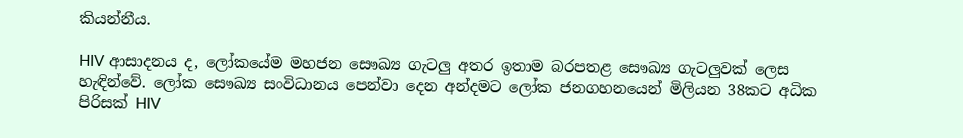කියන්නීය.

HIV ආසාදනය ද, ලෝකයේම මහජන සෞඛ්‍ය ගැටලු අතර ඉතාම බරපතළ සෞඛ්‍ය ගැටලුවක් ලෙස හැඳින්වේ. ලෝක සෞඛ්‍ය සංවිධානය පෙන්වා දෙන අන්දමට ලෝක ජනගහනයෙන් මිලියන 38කට අධික පිරිසක් HIV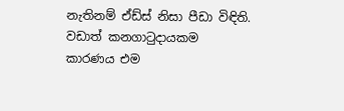නැතිනම් ඒඩ්ස් නිසා පීඩා විඳිති. වඩාත් කනගාටුදායකම කාරණය එම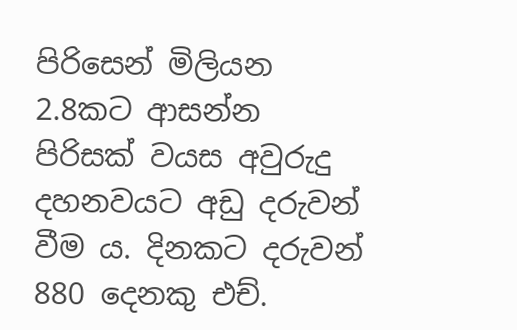පිරිසෙන් මිලියන 2.8කට ආසන්න පිරිසක් වයස අවුරුදු දහනවයට අඩු දරුවන් වීම ය. දිනකට දරුවන් 880 දෙනකු එච්.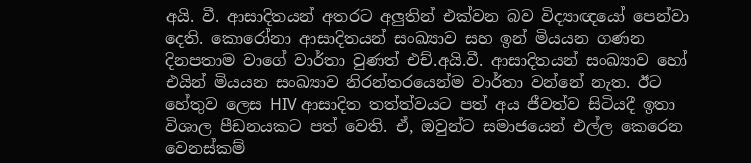අයි. වී. ආසාදිතයන් අතරට අලුතින් එක්වන බව විද්‍යාඥයෝ පෙන්වා දෙති. කොරෝනා ආසාදිතයන් සංඛ්‍යාව සහ ඉන් මියයන ගණන දිනපතාම වාගේ වාර්තා වුණත් එච්.අයි.වී. ආසාදිතයන් සංඛ්‍යාව හෝ එයින් මියයන සංඛ්‍යාව නිරන්තරයෙන්ම වාර්තා වන්නේ නැත. ඊට හේතුව ලෙස HIV ආසාදිත තත්ත්වයට පත් අය ජීවත්ව සිටියදී ඉතා විශාල පීඩනයකට පත් වෙති. ඒ, ඔවුන්ට සමාජයෙන් එල්ල කෙරෙන වෙනස්කම්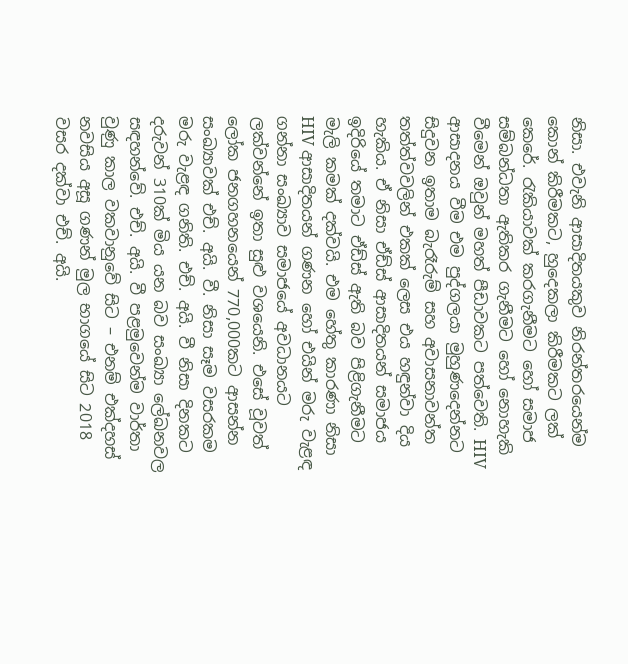නිසා. එවැනි ආසාදිතයකුව නිරන්තරයෙන්ම කොන් කිරීමකට, හුදෙකලා කිරීමකට ලක් කෙරේ. රැකියාවක් කරගැනීමට හෝ සමාජ සම්බන්ධතා ඇතිකර ගැනීමට හෝ නොහැකි වීමෙන් ඔවුන් මහත් පීඩාවකට පත්වෙති. HIV ආසාදනය වීම එම පුද්ගලයා මුහුණදෙන්නට සිදුවන ඉතාම බැරෑරුම් සහ අවාසනාවන්ත තත්ත්වවලින් එකක් ලෙස එය හඳුන්වා දිය හැකිය. ඒ නිසා ඒඩ්ස් ආසාදිතයන් සමාජය ඉදිරියේ තමාට ඒඩ්ස් ඇති බව පිළිගැනීමට මැලි කමක් දක්වයි. එම හේතු කාරණා නිසා HIV ආසාදිතයන් ගණන හෝ එයින් මරු වැළඳ ගන්නා සංඛ්‍යාව සමාජයේ අවධානයට ලක්වන්නේ ඉතා සුළු වශයෙනි. එසේ වූවත් ලෝක ජනගහනයෙන් 770,000කට ආසන්න සංඛ්‍යාවක් එච්. අයි. වී. නිසා සෑම වසරකම මරු වැළඳ ගනිති. එච්. අයි. වී නිසා දිනකට දරුවන් 310ක් මිය යන බව සංඛ්‍යා ලේඛනවල සඳහන්වේ. එච්. අයි. වී පළමුවෙන්ම වාර්තා වුණු කාල වකවානුවේ සිට – එනම් එක්දහස් නවසිය අසූ ගණන් මුල භාගයේ සිට 2018 වසර දක්වා එච්. අයි.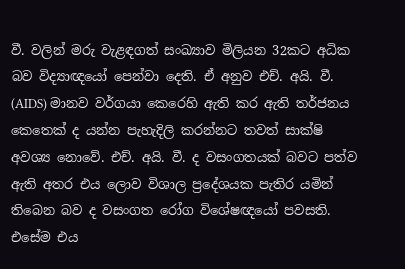වී. වලින් මරු වැළඳගත් සංඛ්‍යාව මිලියන 32කට අධික බව විද්‍යාඥයෝ පෙන්වා දෙති. ඒ අනුව එච්. අයි. වී. (AIDS) මානව වර්ගයා කෙරෙහි ඇති කර ඇති තර්ජනය කෙතෙක් ද යන්න පැහැදිලි කරන්නට තවත් සාක්ෂි අවශ්‍ය නොවේ. එච්. අයි. වී. ද වසංගතයක් බවට පත්ව ඇති අතර එය ලොව විශාල ප්‍රදේශයක පැතිර යමින් තිබෙන බව ද වසංගත රෝග විශේෂඥයෝ පවසති. එසේම එය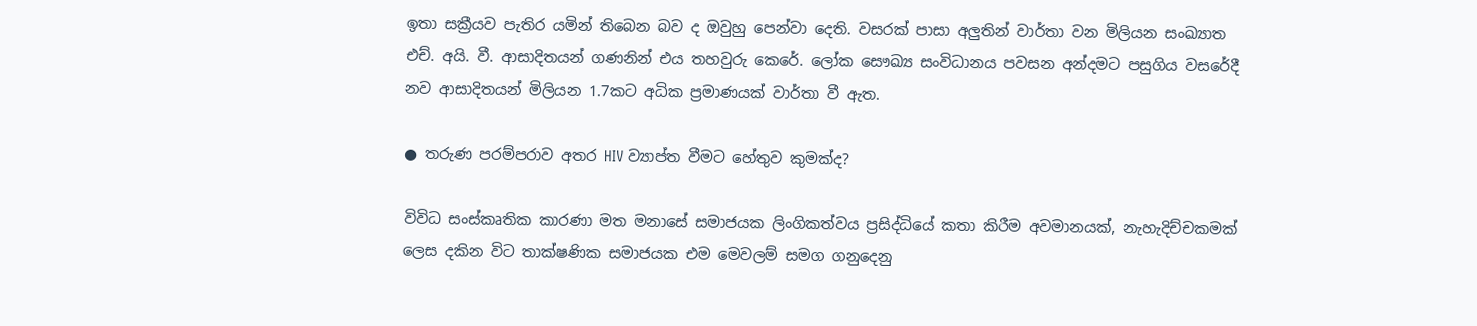ඉතා සක්‍රීයව පැතිර යමින් තිබෙන බව ද ඔවුහු පෙන්වා දෙති. වසරක් පාසා අලුතින් වාර්තා වන මිලියන සංඛ්‍යාත එච්. අයි. වී. ආසාදිතයන් ගණනින් එය තහවුරු කෙරේ. ලෝක සෞඛ්‍ය සංවිධානය පවසන අන්දමට පසුගිය වසරේදී නව ආසාදිතයන් මිලියන 1.7කට අධික ප්‍රමාණයක් වාර්තා වී ඇත.

● තරුණ පරම්පරාව අතර HIV ව්‍යාප්ත වීමට හේතුව කුමක්ද?

විවිධ සංස්කෘතික කාරණා මත මනාසේ සමාජයක ලිංගිකත්වය ප්‍රසිද්ධියේ කතා කිරීම අවමානයක්, නැහැදිච්චකමක් ලෙස දකින විට තාක්ෂණික සමාජයක එම මෙවලම් සමග ගනුදෙනු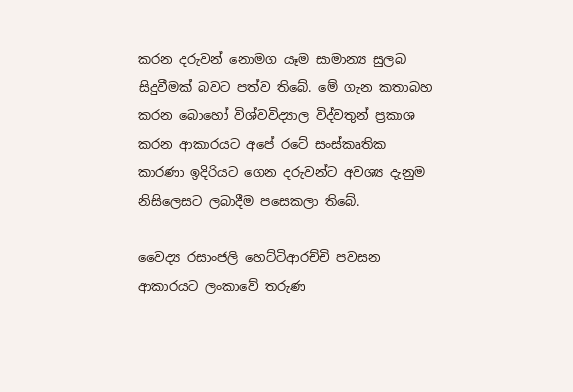කරන දරුවන් නොමග යෑම සාමාන්‍ය සුලබ සිදුවීමක් බවට පත්ව තිබේ. මේ ගැන කතාබහ කරන බොහෝ විශ්වවිද්‍යාල විද්වතුන් ප්‍රකාශ කරන ආකාරයට අපේ රටේ සංස්කෘතික කාරණා ඉදිරියට ගෙන දරුවන්ට අවශ්‍ය දැනුම නිසිලෙසට ලබාදීම පසෙකලා තිබේ.

වෛද්‍ය රසාංජලි හෙට්ටිආරච්චි පවසන ආකාරයට ලංකාවේ තරුණ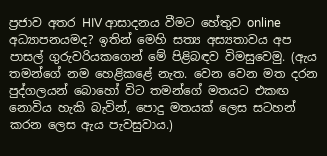ප්‍රජාව අතර HIV ආසාදනය වීමට හේතුව online අධ්‍යාපනයමද? ඉතින් මෙහි සත්‍ය අස්‍යතාවය අප පාසල් ගුරුවරියකගෙන් මේ පිළිබඳව විමසුවෙමු. (ඇය තමන්ගේ නම හෙළිකළේ නැත. වෙන වෙන මත දරන පුද්ගලයන් බොහෝ විට තමන්ගේ මතයට එකඟ නොවිය හැකි බැවින්, පොදු මතයක් ලෙස සටහන් කරන ලෙස ඇය පැවසුවාය.)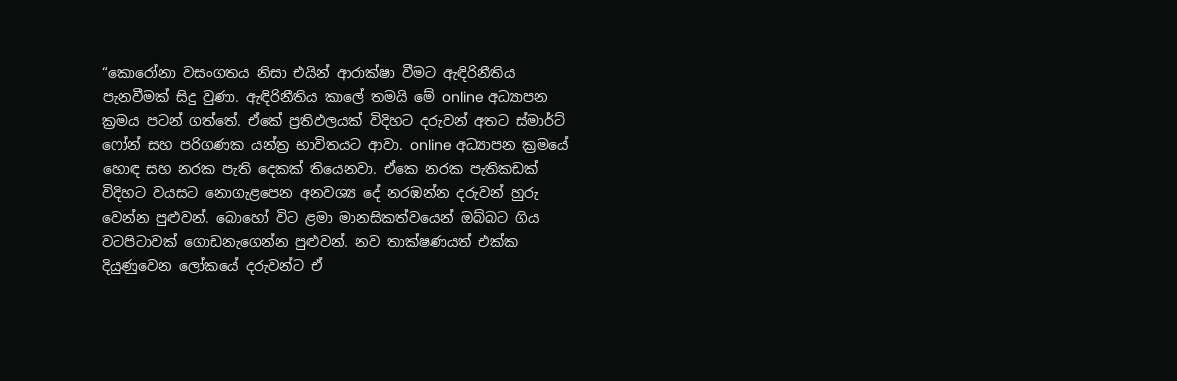“කොරෝනා වසංගතය නිසා එයින් ආරාක්ෂා වීමට ඇඳිරිනීතිය පැනවීමක් සිදු වුණා. ඇඳිරිනීතිය කාලේ තමයි මේ online අධ්‍යාපන ක්‍රමය පටන් ගත්තේ. ඒකේ ප්‍රතිඵලයක් විදිහට දරුවන් අතට ස්මාර්ට් ෆෝන් සහ පරිගණක යන්ත්‍ර භාවිතයට ආවා. online අධ්‍යාපන ක්‍රමයේ හොඳ සහ නරක පැති දෙකක් තියෙනවා. ඒකෙ නරක පැතිකඩක් විදිහට වයසට නොගැළපෙන අනවශ්‍ය දේ නරඹන්න දරුවන් හුරු වෙන්න පුළුවන්. බොහෝ විට ළමා මානසිකත්වයෙන් ඔබ්බට ගිය වටපිටාවක් ගොඩනැගෙන්න පුළුවන්. නව තාක්ෂණයත් එක්ක දියුණුවෙන ලෝකයේ දරුවන්ට ඒ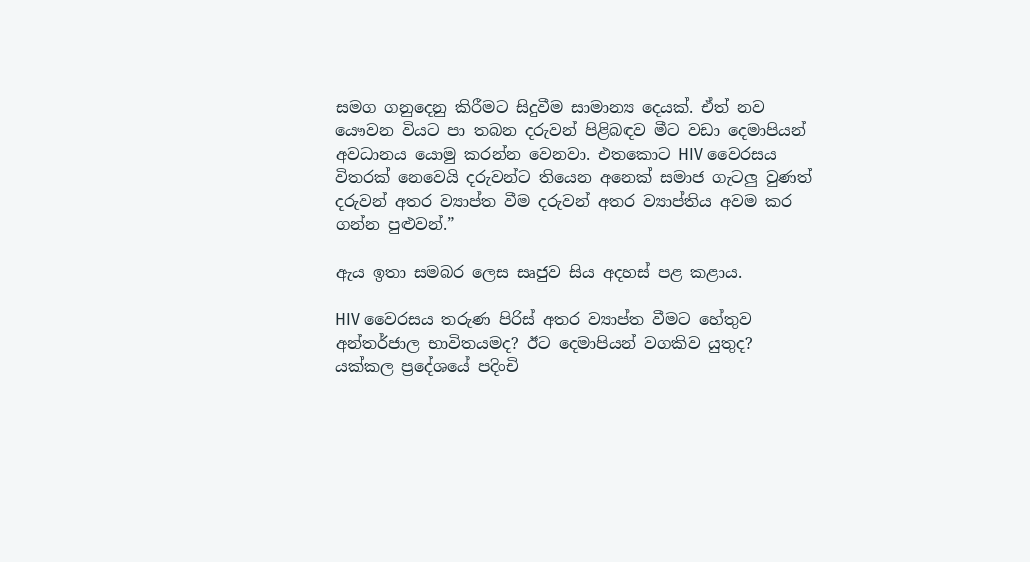සමග ගනුදෙනු කිරීමට සිදුවීම සාමාන්‍ය දෙයක්. ඒත් නව යෞවන වියට පා තබන දරුවන් පිළිබඳව මීට වඩා දෙමාපියන් අවධානය යොමු කරන්න වෙනවා. එතකොට HIV වෛරසය විතරක් නෙවෙයි දරුවන්ට තියෙන අනෙක් සමාජ ගැටලු වුණත් දරුවන් අතර ව්‍යාප්ත වීම දරුවන් අතර ව්‍යාප්තිය අවම කර ගන්න පුළුවන්.”

ඇය ඉතා සමබර ලෙස සෘජුව සිය අදහස් පළ කළාය.

HIV වෛරසය තරුණ පිරිස් අතර ව්‍යාප්ත වීමට හේතුව අන්තර්ජාල භාවිතයමද? ඊට දෙමාපියන් වගකිව යුතුද? යක්කල ප්‍රදේශයේ පදිංචි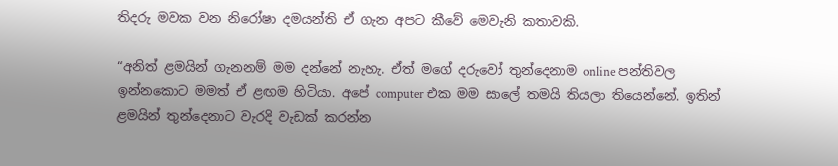තිදරු මවක වන නිරෝෂා දමයන්ති ඒ ගැන අපට කීවේ මෙවැනි කතාවකි.

“අනිත් ළමයින් ගැනනම් මම දන්නේ නැහැ. ඒත් මගේ දරුවෝ තුන්දෙනාම online පන්තිවල ඉන්නකොට මමත් ඒ ළඟම හිටියා. අපේ computer එක මම සාලේ තමයි තියලා තියෙන්නේ. ඉතින් ළමයින් තුන්දෙනාට වැරදි වැඩක් කරන්න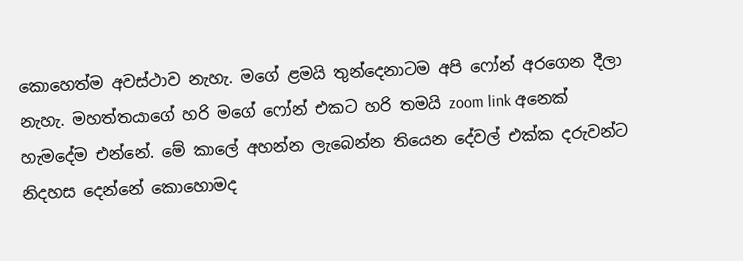කොහෙත්ම අවස්ථාව නැහැ. මගේ ළමයි තුන්දෙනාටම අපි ෆෝන් අරගෙන දීලා නැහැ. මහත්තයාගේ හරි මගේ ෆෝන් එකට හරි තමයි zoom link අනෙක් හැමදේම එන්නේ. මේ කාලේ අහන්න ලැබෙන්න තියෙන දේවල් එක්ක දරුවන්ට නිදහස දෙන්නේ කොහොමද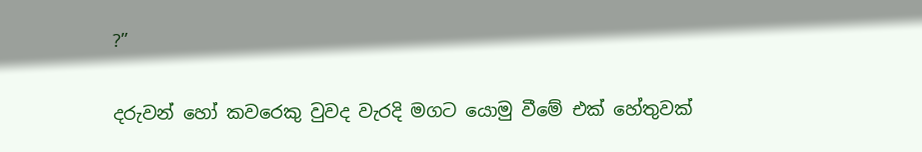?”

දරුවන් හෝ කවරෙකු වුවද වැරදි මගට යොමු වීමේ එක් හේතුවක්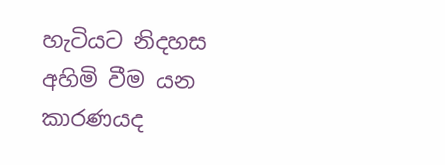හැටියට නිදහස අහිමි වීම යන කාරණයද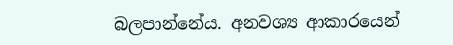බලපාන්නේය. අනවශ්‍ය ආකාරයෙන්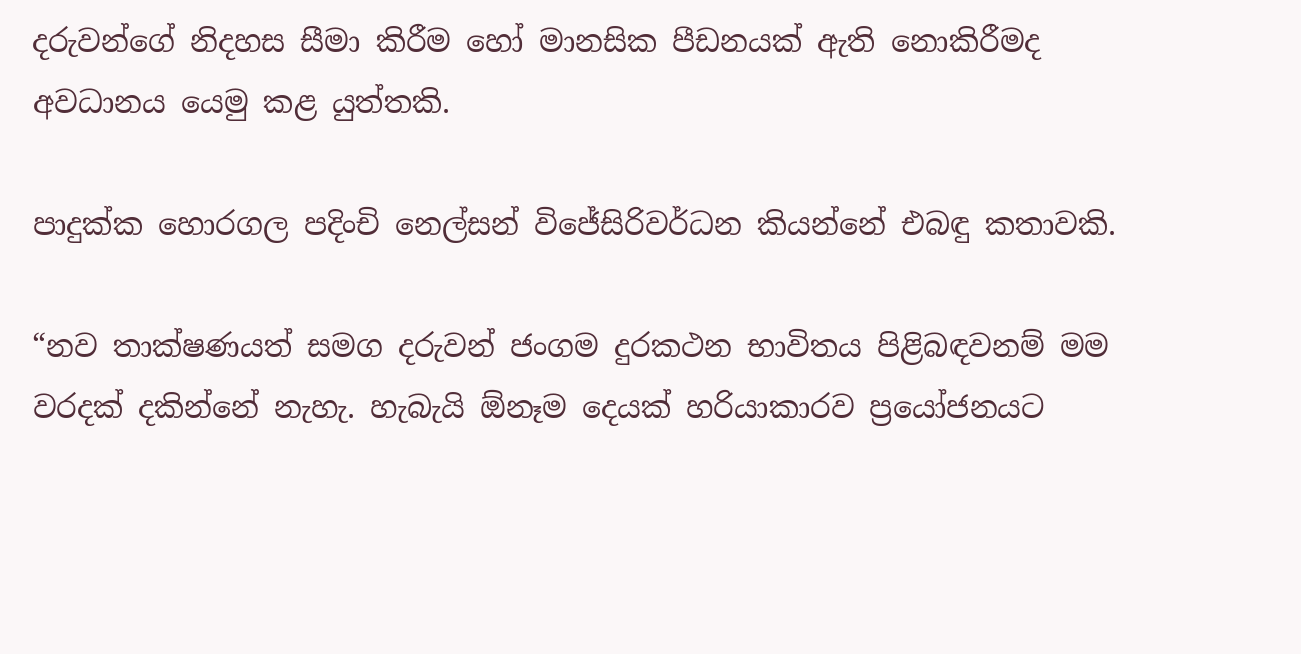දරුවන්ගේ නිදහස සීමා කිරීම හෝ මානසික පීඩනයක් ඇති නොකිරීමද අවධානය යෙමු කළ යුත්තකි.

පාදුක්ක හොරගල පදිංචි නෙල්සන් විජේසිරිවර්ධන කියන්නේ එබඳු කතාවකි.

“නව තාක්ෂණයත් සමග දරුවන් ජංගම දුරකථන භාවිතය පිළිබඳවනම් මම වරදක් දකින්නේ නැහැ. හැබැයි ඕනෑම දෙයක් හරියාකාරව ප්‍රයෝජනයට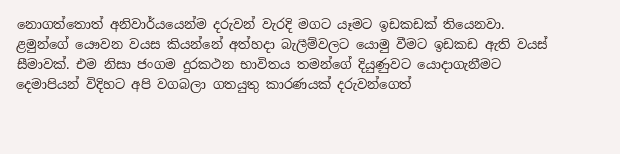නොගත්තොත් අනිවාර්යයෙන්ම දරුවන් වැරදි මගට යෑමට ඉඩකඩක් තියෙනවා. ළමුන්ගේ යෞවන වයස කියන්නේ අත්හදා බැලීම්වලට යොමු වීමට ඉඩකඩ ඇති වයස් සීමාවක්. එම නිසා ජංගම දුරකථන භාවිතය තමන්ගේ දියුණුවට යොදාගැනීමට දෙමාපියන් විදිහට අපි වගබලා ගතයුතු කාරණයක් දරුවන්ගෙත්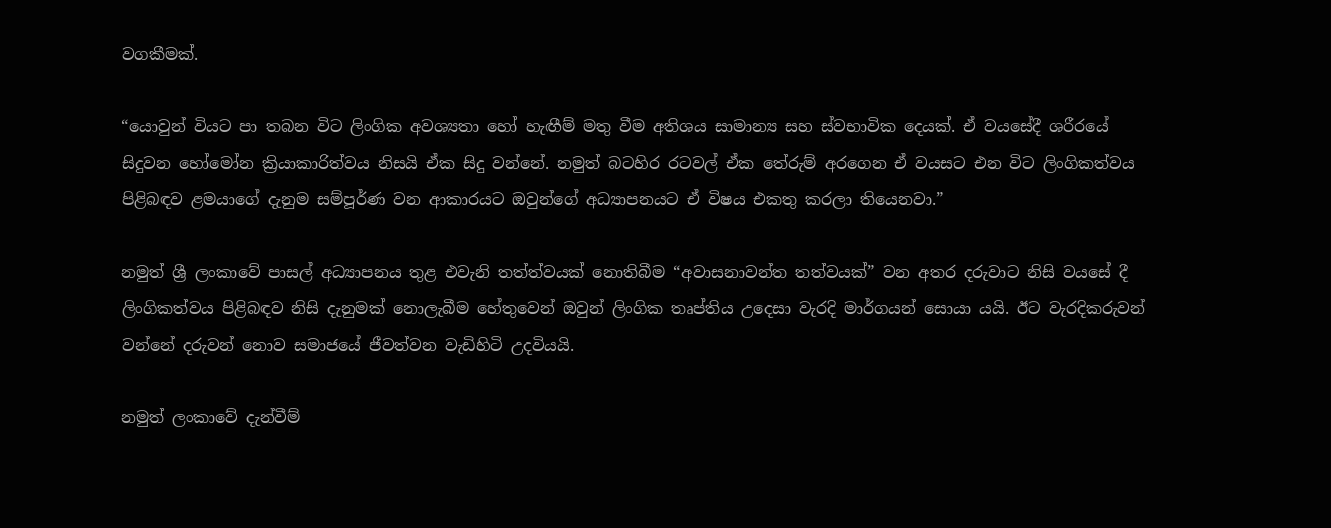වගකීමක්.

“යොවුන් වියට පා තබන විට ලිංගික අවශ්‍යතා හෝ හැඟීම් මතු වීම අතිශය සාමාන්‍ය සහ ස්වභාවික දෙයක්. ඒ වයසේදී ශරීරයේ සිදුවන හෝමෝන ක්‍රියාකාරිත්වය නිසයි ඒක සිදු වන්නේ. නමුත් බටහිර රටවල් ඒක තේරුම් අරගෙන ඒ වයසට එන විට ලිංගිකත්වය පිළිබඳව ළමයාගේ දැනුම සම්පූර්ණ වන ආකාරයට ඔවුන්ගේ අධ්‍යාපනයට ඒ විෂය එකතු කරලා තියෙනවා.”

නමුත් ශ්‍රී ලංකාවේ පාසල් අධ්‍යාපනය තුළ එවැනි තත්ත්වයක් නොතිබීම “අවාසනාවන්ත තත්වයක්” වන අතර දරුවාට නිසි වයසේ දී ලිංගිකත්වය පිළිබඳව නිසි දැනුමක් නොලැබීම හේතුවෙන් ඔවුන් ලිංගික තෘප්තිය උදෙසා වැරදි මාර්ගයන් සොයා යයි. ඊට වැරදිකරුවන් වන්නේ දරුවන් නොව සමාජයේ ජීවත්වන වැඩිහිටි උදවියයි.

නමුත් ලංකාවේ දැන්වීම්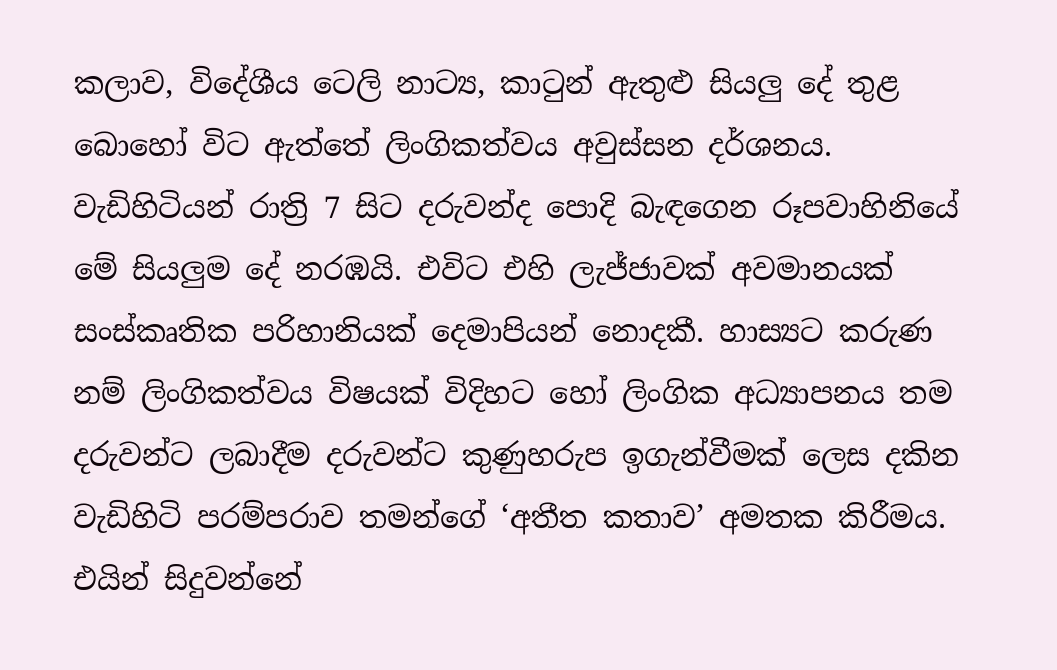කලාව, විදේශීය ටෙලි නාට්‍ය, කාටුන් ඇතුළු සියලු දේ තුළ බොහෝ විට ඇත්තේ ලිංගිකත්වය අවුස්සන දර්ශනය. වැඩිහිටියන් රාත්‍රි 7 සිට දරුවන්ද පොදි බැඳගෙන රූපවාහිනියේ මේ සියලුම දේ නරඹයි. එවිට එහි ලැජ්ජාවක් අවමානයක් සංස්කෘතික පරිහානියක් දෙමාපියන් නොදකී. හාස්‍යට කරුණ නම් ලිංගිකත්වය විෂයක් විදිහට හෝ ලිංගික අධ්‍යාපනය තම දරුවන්ට ලබාදීම දරුවන්ට කුණුහරුප ඉගැන්වීමක් ලෙස දකින වැඩිහිටි පරම්පරාව තමන්ගේ ‘අතීත කතාව’ අමතක කිරීමය. එයින් සිදුවන්නේ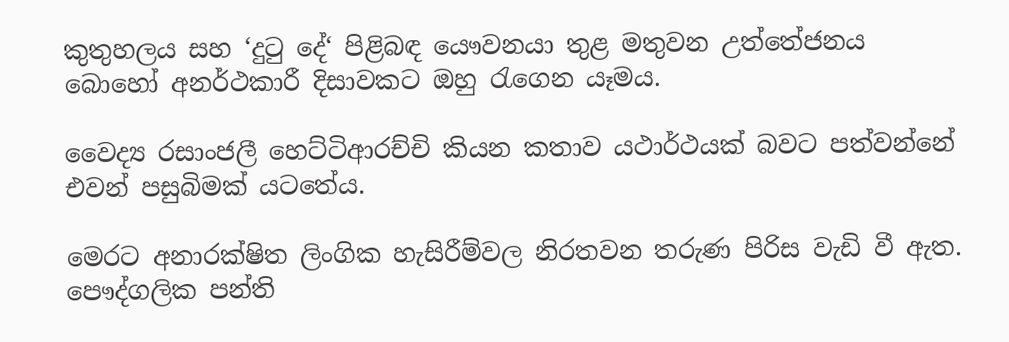කුතුහලය සහ ‘දුටු දේ‘ පිළිබඳ යෞවනයා තුළ මතුවන උත්තේජනය බොහෝ අනර්ථකාරී දිසාවකට ඔහු රැගෙන යෑමය.

වෛද්‍ය රසාංජලී හෙට්ටිආරච්චි කියන කතාව යථාර්ථයක් බවට පත්වන්නේ එවන් පසුබිමක් යටතේය.

මෙරට අනාරක්ෂිත ලිංගික හැසිරීම්වල නිරතවන තරුණ පිරිස වැඩි වී ඇත. පෞද්ගලික පන්ති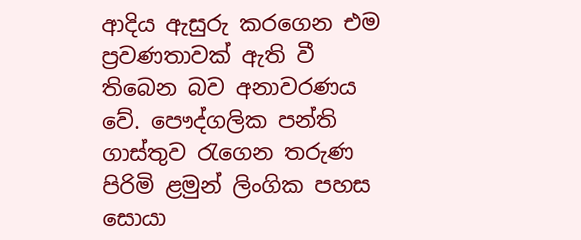ආදිය ඇසුරු කරගෙන එම ප්‍රවණතාවක් ඇති වී තිබෙන බව අනාවරණය වේ. පෞද්ගලික පන්ති ගාස්තුව රැගෙන තරුණ පිරිමි ළමුන් ලිංගික පහස සොයා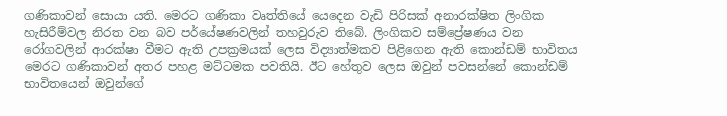ගණිකාවන් සොයා යති. මෙරට ගණිකා වෘත්තියේ යෙදෙන වැඩි පිරිසක් අනාරක්ෂිත ලිංගික හැසිරීම්වල නිරත වන බව පර්යේෂණවලින් තහවුරුව තිබේ. ලිංගිකව සම්ප්‍රේෂණය වන රෝගවලින් ආරක්ෂා වීමට ඇති උපක්‍රමයක් ලෙස විද්‍යාත්මකව පිළිගෙන ඇති කොන්ඩම් භාවිතය මෙරට ගණිකාවන් අතර පහළ මට්ටමක පවතියි. ඊට හේතුව ලෙස ඔවුන් පවසන්නේ කොන්ඩම් භාවිතයෙන් ඔවුන්ගේ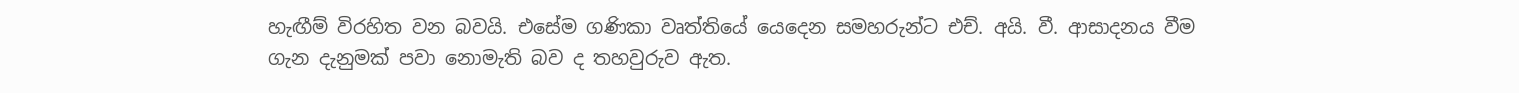හැඟීම් විරහිත වන බවයි. එසේම ගණිකා වෘත්තියේ යෙදෙන සමහරුන්ට එච්. අයි. වී. ආසාදනය වීම ගැන දැනුමක් පවා නොමැති බව ද තහවුරුව ඇත.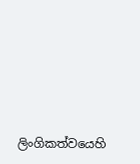ලිංගිකත්වයෙහි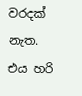වරදක් නැත. එය හරි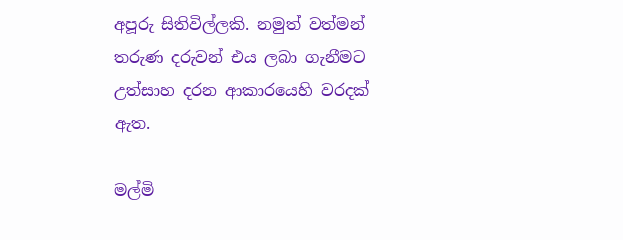අපූරු සිතිවිල්ලකි. නමුත් වත්මන් තරුණ දරුවන් එය ලබා ගැනීමට උත්සාහ දරන ආකාරයෙහි වරදක් ඇත.

මල්මි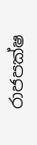රාජපක්ෂ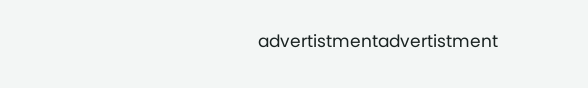advertistmentadvertistment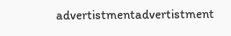advertistmentadvertistment